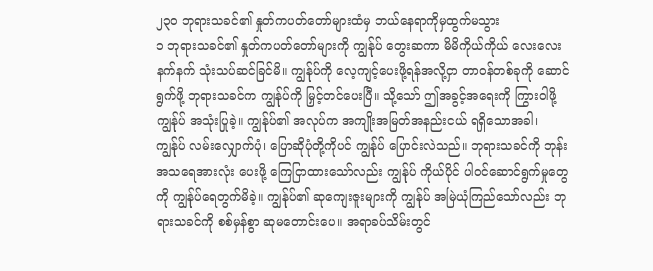၂၃၀ ဘုရားသခင်၏ နှုတ်ကပတ်တော်များထံမှ ဘယ်နေရာကိုမှထွက်မသွား
၁ ဘုရားသခင်၏ နှုတ်ကပတ်တော်များကို ကျွန်ုပ် တွေးဆကာ မိမိကိုယ်ကိုယ် လေးလေးနက်နက် သုံးသပ်ဆင်ခြင်မိ။ ကျွန်ုပ်ကို လေ့ကျင့်ပေးဖို့ရန်အလို့ငှာ တာဝန်တစ်ခုကို ဆောင်ရွက်ဖို့ ဘုရားသခင်က ကျွန်ုပ်ကို မြှင့်တင်ပေးပြီ။ သို့သော် ဤအခွင့်အရေးကို ကြွားဝါဖို့ ကျွန်ုပ် အသုံးပြုခဲ့။ ကျွန်ုပ်၏ အလုပ်က အကျိုးအမြတ်အနည်းငယ် ရရှိသောအခါ၊ ကျွန်ုပ် လမ်းလျှောက်ပုံ၊ ပြောဆိုပုံတို့ကိုပင် ကျွန်ုပ် ပြောင်းလဲသည်။ ဘုရားသခင်ကို ဘုန်းအသရေအားလုံး ပေးဖို့ ကြေငြာထားသော်လည်း ကျွန်ုပ် ကိုယ်ပိုင် ပါဝင်ဆောင်ရွက်မှုတွေကို ကျွန်ုပ်ရေတွက်မိခဲ့။ ကျွန်ုပ်၏ ဆုကျေးဇူးများကို ကျွန်ုပ် အမြဲယုံကြည်သော်လည်း ဘုရားသခင်ကို စစ်မှန်စွာ ဆုမတောင်းပေ။ အရာခပ်သိမ်းတွင်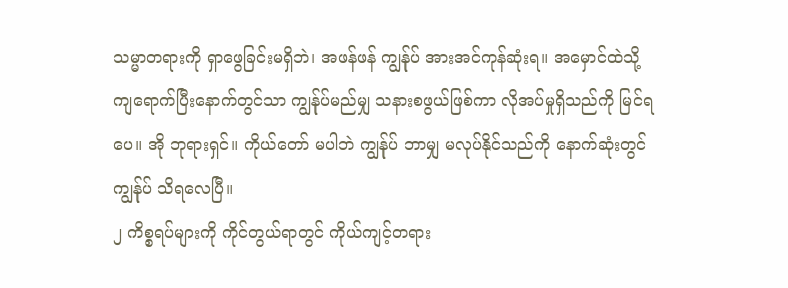သမ္မာတရားကို ရှာဖွေခြင်းမရှိဘဲ၊ အဖန်ဖန် ကျွန်ုပ် အားအင်ကုန်ဆုံးရ။ အမှောင်ထဲသို့ ကျရောက်ပြီးနောက်တွင်သာ ကျွန်ုပ်မည်မျှ သနားစဖွယ်ဖြစ်ကာ လိုအပ်မှုရှိသည်ကို မြင်ရပေ။ အို ဘုရားရှင်။ ကိုယ်တော် မပါဘဲ ကျွန်ုပ် ဘာမျှ မလုပ်နိုင်သည်ကို နောက်ဆုံးတွင် ကျွန်ုပ် သိရလေပြီ။
၂ ကိစ္စရပ်များကို ကိုင်တွယ်ရာတွင် ကိုယ်ကျင့်တရား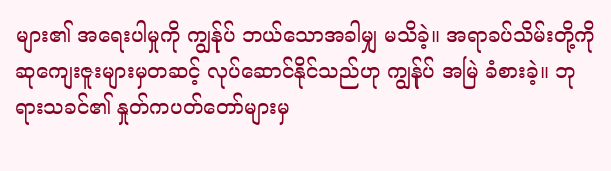များ၏ အရေးပါမှုကို ကျွန်ုပ် ဘယ်သောအခါမျှ မသိခဲ့။ အရာခပ်သိမ်းတို့ကို ဆုကျေးဇူးများမှတဆင့် လုပ်ဆောင်နိုင်သည်ဟု ကျွန်ုပ် အမြဲ ခံစားခဲ့။ ဘုရားသခင်၏ နှုတ်ကပတ်တော်များမှ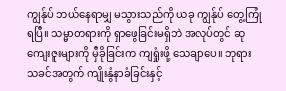ကျွန်ုပ် ဘယ်နေရာမျှ မသွားသည်ကို ယခု ကျွန်ုပ် တွေ့ကြုံရပြီ။ သမ္မာတရားကို ရှာဖွေခြင်းမရှိဘဲ အလုပ်တွင် ဆုကျေးဇူးများကို မှီခိုခြင်းက ကျရှုံးဖို့ သေချာပေ။ ဘုရားသခင်အတွက် ကျိုးနွံနာခံခြင်းနှင့်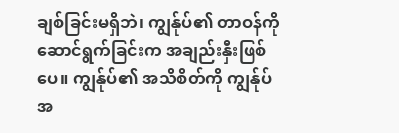ချစ်ခြင်းမရှိဘဲ၊ ကျွန်ုပ်၏ တာဝန်ကို ဆောင်ရွက်ခြင်းက အချည်းနှီးဖြစ်ပေ။ ကျွန်ုပ်၏ အသိစိတ်ကို ကျွန်ုပ် အ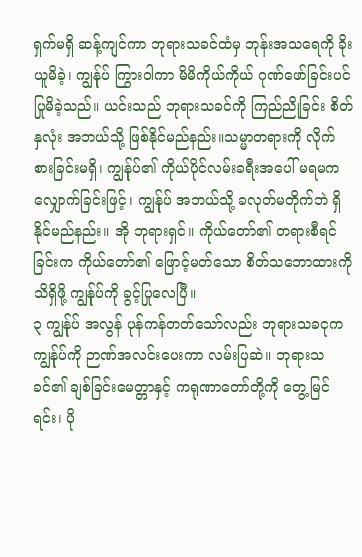ရှက်မရှိ ဆန့်ကျင်ကာ ဘုရားသခင်ထံမှ ဘုန်းအသရေကို ခိုးယူမိခဲ့၊ ကျွန်ုပ် ကြွားဝါကာ မိမိကိုယ်ကိုယ် ဂုဏ်ဖော်ခြင်းပင် ပြုမိခဲ့သည်။ ယင်းသည် ဘုရားသခင်ကို ကြည်ညိုခြင်း စိတ်နှလုံး အဘယ်သို့ ဖြစ်နိုင်မည်နည်း။သမ္မာတရားကို လိုက်စားခြင်းမရှိ၊ ကျွန်ုပ်၏ ကိုယ်ပိုင်လမ်းခရီးအပေါ် မရမက လျှောက်ခြင်းဖြင့်၊ ကျွန်ုပ် အဘယ်သို့ ခလုတ်မတိုက်ဘဲ ရှိနိုင်မည်နည်း။ အို ဘုရားရှင်။ ကိုယ်တော်၏ တရားစီရင်ခြင်းက ကိုယ်တော်၏ ဖြောင့်မတ်သော စိတ်သဘောထားကို သိရှိဖို့ ကျွန်ုပ်ကို ခွင့်ပြုလေပြီ။
၃ ကျွန်ုပ် အလွန် ပုန်ကန်တတ်သော်လည်း ဘုရားသခငုက ကျွန်ုပ်ကို ဉာဏ်အလင်းပေးကာ လမ်းပြဆဲ။ ဘုရားသခင်၏ ချစ်ခြင်းမေတ္တာနှင့် ကရုဏာတော်တို့ကို တွေ့မြင်ရင်း၊ ပို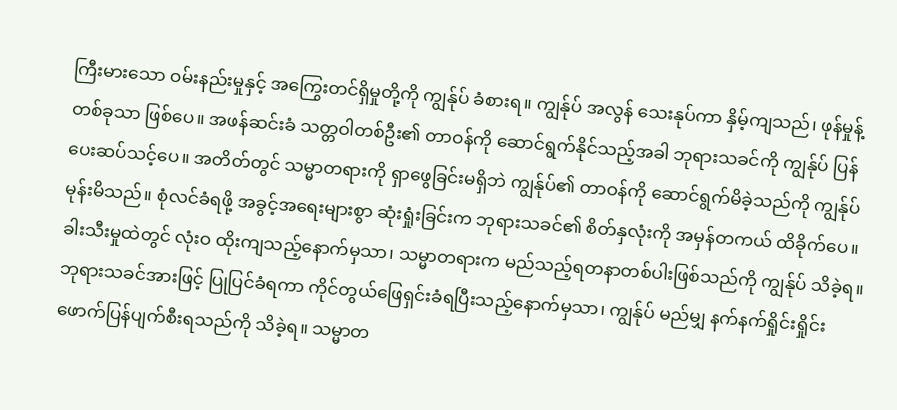ကြီးမားသော ဝမ်းနည်းမှုနှင့် အကြွေးတင်ရှိမှုတို့ကို ကျွန်ုပ် ခံစားရ။ ကျွန်ုပ် အလွန် သေးနုပ်ကာ နှိမ့်ကျသည်၊ ဖုန်မှုန့်တစ်ခုသာ ဖြစ်ပေ။ အဖန်ဆင်းခံ သတ္တဝါတစ်ဦး၏ တာဝန်ကို ဆောင်ရွက်နိုင်သည့်အခါ ဘုရားသခင်ကို ကျွန်ုပ် ပြန်ပေးဆပ်သင့်ပေ။ အတိတ်တွင် သမ္မာတရားကို ရှာဖွေခြင်းမရှိဘဲ ကျွန်ုပ်၏ တာဝန်ကို ဆောင်ရွက်မိခဲ့သည်ကို ကျွန်ုပ် မုန်းမိသည်။ စုံလင်ခံရဖို့ အခွင့်အရေးများစွာ ဆုံးရှုံးခြင်းက ဘုရားသခင်၏ စိတ်နှလုံးကို အမှန်တကယ် ထိခိုက်ပေ။ ခါးသီးမှုထဲတွင် လုံးဝ ထိုးကျသည့်နောက်မှသာ၊ သမ္မာတရားက မည်သည့်ရတနာတစ်ပါးဖြစ်သည်ကို ကျွန်ုပ် သိခဲ့ရ။ ဘုရားသခင်အားဖြင့် ပြုပြင်ခံရကာ ကိုင်တွယ်ဖြေရှင်းခံရပြီးသည့်နောက်မှသာ၊ ကျွန်ုပ် မည်မျှ နက်နက်ရှိုင်းရှိုင်း ဖောက်ပြန်ပျက်စီးရသည်ကို သိခဲ့ရ။ သမ္မာတ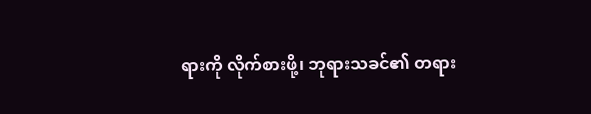ရားကို လိုက်စားဖို့၊ ဘုရားသခင်၏ တရား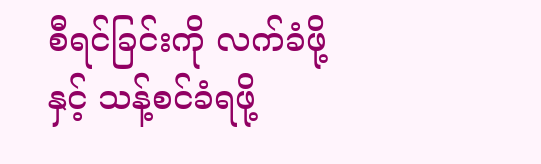စီရင်ခြင်းကို လက်ခံဖို့နှင့် သန့်စင်ခံရဖို့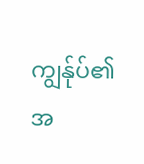ကျွန်ုပ်၏ အ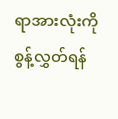ရာအားလုံးကို စွန့်လွှတ်ရန်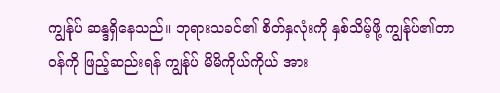ကျွန်ုပ် ဆန္ဒရှိနေသည်။ ဘုရားသခင်၏ စိတ်နှလုံးကို နှစ်သိမ့်ဖို့ ကျွန်ုပ်၏တာဝန်ကို ဖြည့်ဆည်းရန် ကျွန်ုပ် မိမိကိုယ်ကိုယ် အား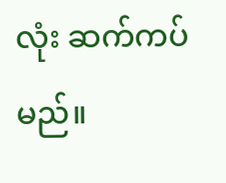လုံး ဆက်ကပ်မည်။